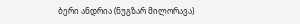ბერი ანდრია (ნუგზარ მილორავა)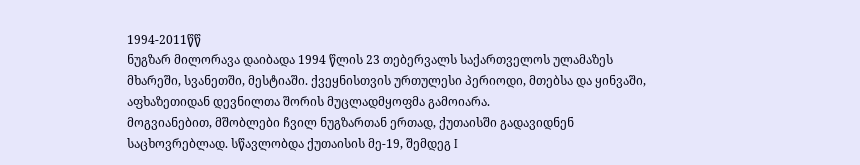1994-2011წწ
ნუგზარ მილორავა დაიბადა 1994 წლის 23 თებერვალს საქართველოს ულამაზეს მხარეში, სვანეთში, მესტიაში. ქვეყნისთვის ურთულესი პერიოდი, მთებსა და ყინვაში, აფხაზეთიდან დევნილთა შორის მუცლადმყოფმა გამოიარა.
მოგვიანებით, მშობლები ჩვილ ნუგზართან ერთად, ქუთაისში გადავიდნენ საცხოვრებლად. სწავლობდა ქუთაისის მე-19, შემდეგ I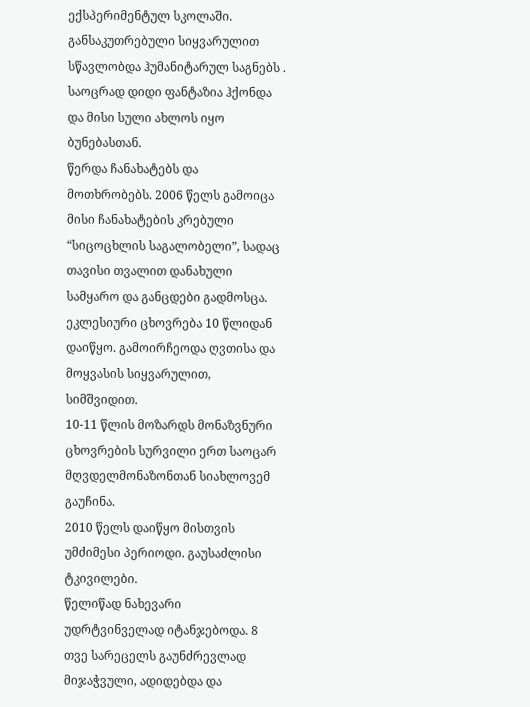ექსპერიმენტულ სკოლაში.
განსაკუთრებული სიყვარულით სწავლობდა ჰუმანიტარულ საგნებს . საოცრად დიდი ფანტაზია ჰქონდა და მისი სული ახლოს იყო ბუნებასთან.
წერდა ჩანახატებს და მოთხრობებს. 2006 წელს გამოიცა მისი ჩანახატების კრებული “სიცოცხლის საგალობელი”, სადაც თავისი თვალით დანახული სამყარო და განცდები გადმოსცა.
ეკლესიური ცხოვრება 10 წლიდან დაიწყო. გამოირჩეოდა ღვთისა და მოყვასის სიყვარულით, სიმშვიდით.
10-11 წლის მოზარდს მონაზვნური ცხოვრების სურვილი ერთ საოცარ მღვდელმონაზონთან სიახლოვემ გაუჩინა.
2010 წელს დაიწყო მისთვის უმძიმესი პერიოდი. გაუსაძლისი ტკივილები.
წელიწად ნახევარი უდრტვინველად იტანჯებოდა. 8 თვე სარეცელს გაუნძრევლად მიჯაჭვული, ადიდებდა და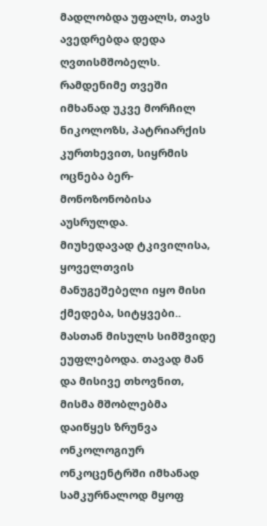მადლობდა უფალს, თავს ავედრებდა დედა ღვთისმშობელს.
რამდენიმე თვეში იმხანად უკვე მორჩილ ნიკოლოზს, პატრიარქის კურთხევით, სიყრმის ოცნება ბერ-მონოზონობისა აუსრულდა.
მიუხედავად ტკივილისა, ყოველთვის მანუგეშებელი იყო მისი ქმედება, სიტყვები.. მასთან მისულს სიმშვიდე ეუფლებოდა. თავად მან და მისივე თხოვნით, მისმა მშობლებმა დაიწყეს ზრუნვა ონკოლოგიურ ონკოცენტრში იმხანად სამკურნალოდ მყოფ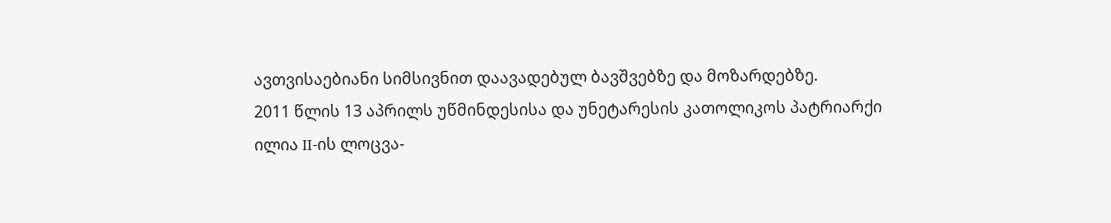ავთვისაებიანი სიმსივნით დაავადებულ ბავშვებზე და მოზარდებზე.
2011 წლის 13 აპრილს უწმინდესისა და უნეტარესის კათოლიკოს პატრიარქი ილია II-ის ლოცვა-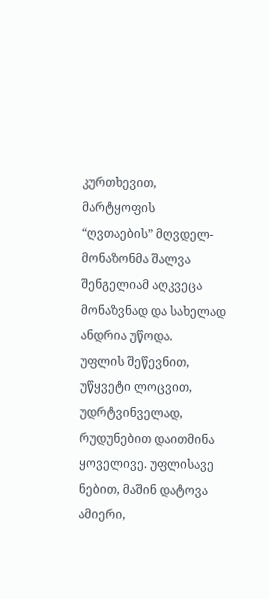კურთხევით, მარტყოფის “ღვთაების” მღვდელ-მონაზონმა შალვა შენგელიამ აღკვეცა მონაზვნად და სახელად ანდრია უწოდა.
უფლის შეწევნით, უწყვეტი ლოცვით, უდრტვინველად, რუდუნებით დაითმინა ყოველივე. უფლისავე ნებით, მაშინ დატოვა ამიერი,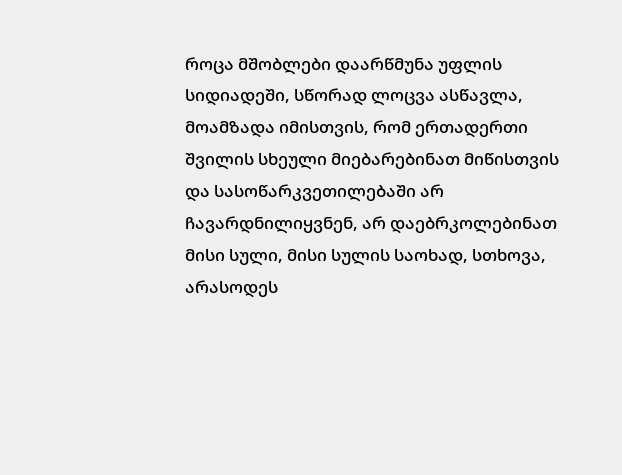როცა მშობლები დაარწმუნა უფლის სიდიადეში, სწორად ლოცვა ასწავლა, მოამზადა იმისთვის, რომ ერთადერთი შვილის სხეული მიებარებინათ მიწისთვის და სასოწარკვეთილებაში არ ჩავარდნილიყვნენ, არ დაებრკოლებინათ მისი სული, მისი სულის საოხად, სთხოვა, არასოდეს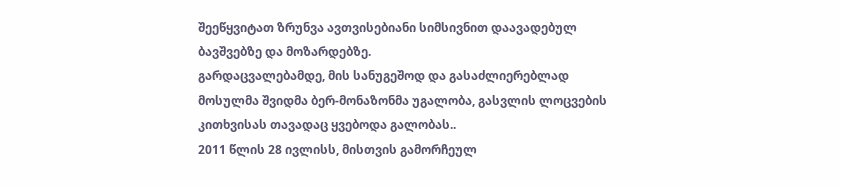შეეწყვიტათ ზრუნვა ავთვისებიანი სიმსივნით დაავადებულ ბავშვებზე და მოზარდებზე.
გარდაცვალებამდე, მის სანუგეშოდ და გასაძლიერებლად მოსულმა შვიდმა ბერ-მონაზონმა უგალობა, გასვლის ლოცვების კითხვისას თავადაც ყვებოდა გალობას..
2011 წლის 28 ივლისს, მისთვის გამორჩეულ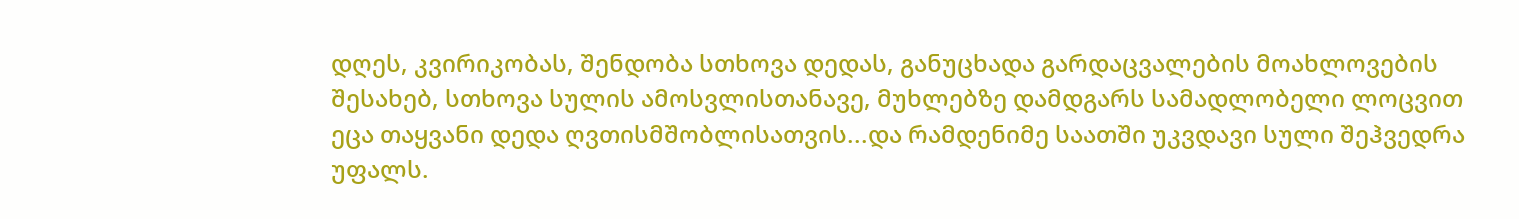დღეს, კვირიკობას, შენდობა სთხოვა დედას, განუცხადა გარდაცვალების მოახლოვების შესახებ, სთხოვა სულის ამოსვლისთანავე, მუხლებზე დამდგარს სამადლობელი ლოცვით ეცა თაყვანი დედა ღვთისმშობლისათვის...და რამდენიმე საათში უკვდავი სული შეჰვედრა უფალს.